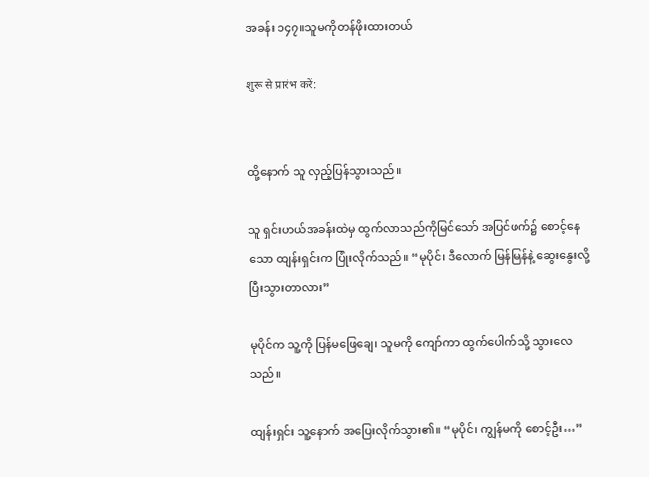အခန်း ၁၄၇။သူမကိုတန်ဖိုးထားတယ်

शुरू से प्रारंभ करें:


ထို့နောက် သူ လှည့်ပြန်သွားသည်။

သူ ရှင်းဟယ်အခန်းထဲမှ ထွက်လာသည်ကိုမြင်သော် အပြင်ဖက်၌ စောင့်နေသော ထျန်းရှင်းက ပြုံးလိုက်သည်။ “မုပိုင်၊ ဒီလောက် မြန်မြန်နဲ့ ဆွေးနွေးလို့ပြီးသွားတာလား”

မုပိုင်က သူ့ကို ပြန်မဖြေချေ၊ သူမကို ကျော်ကာ ထွက်ပေါက်သို့ သွားလေသည်။

ထျန်းရှင်း သူ့နောက် အပြေးလိုက်သွား၏။ “မုပိုင်၊ ကျွန်မကို စောင့်ဦး…”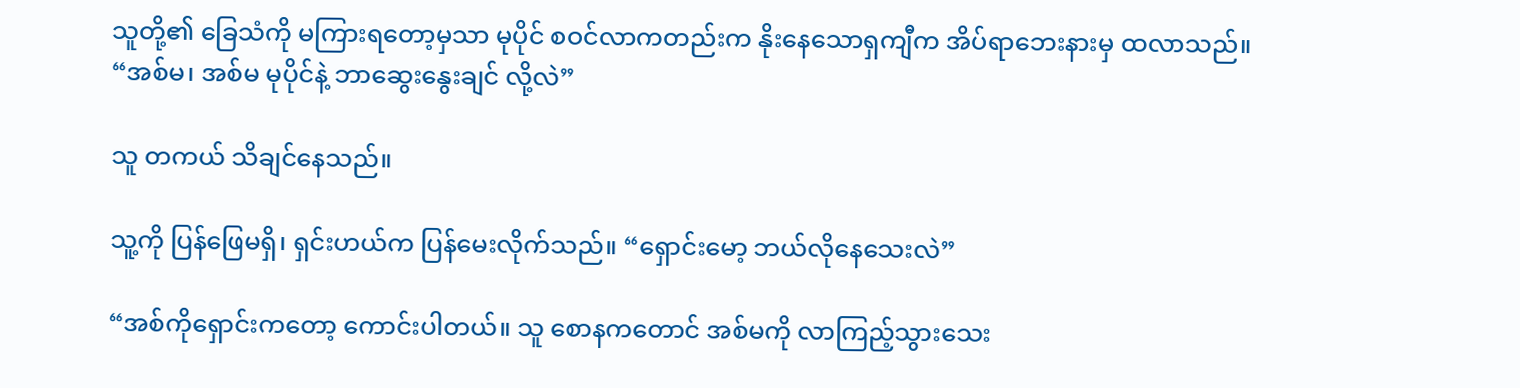သူတို့၏ ခြေသံကို မကြားရတော့မှသာ မုပိုင် စဝင်လာကတည်းက နိုးနေသောရှကျီက အိပ်ရာဘေးနားမှ ထလာသည်။ “အစ်မ၊ အစ်မ မုပိုင်နဲ့ ဘာဆွေးနွေးချင် လို့လဲ”

သူ တကယ် သိချင်နေသည်။

သူ့ကို ပြန်ဖြေမရှိ၊ ရှင်းဟယ်က ပြန်မေးလိုက်သည်။ “ရှောင်းမော့ ဘယ်လိုနေသေးလဲ”

“အစ်ကိုရှောင်းကတော့ ကောင်းပါတယ်။ သူ စောနကတောင် အစ်မကို လာကြည့်သွားသေး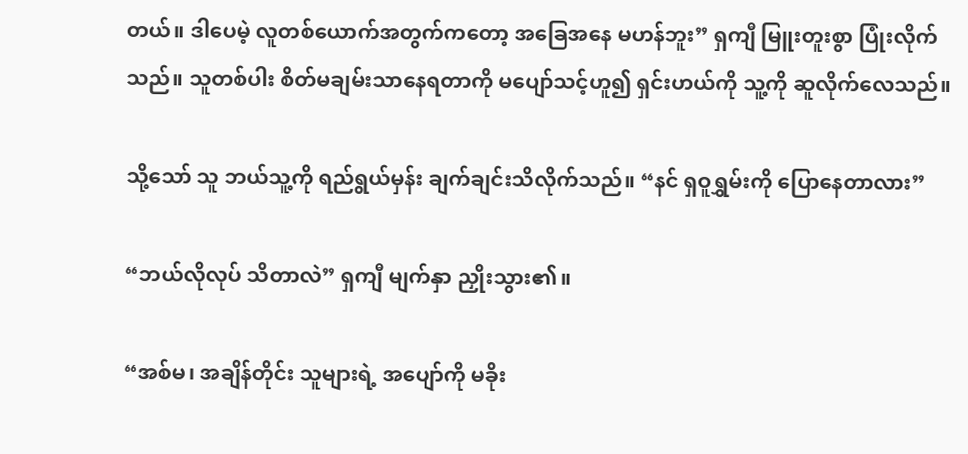တယ်။ ဒါပေမဲ့ လူတစ်ယောက်အတွက်ကတော့ အခြေအနေ မဟန်ဘူး” ရှကျီ မြူးတူးစွာ ပြုံးလိုက်သည်။ သူတစ်ပါး စိတ်မချမ်းသာနေရတာကို မပျော်သင့်ဟူ၍ ရှင်းဟယ်ကို သူ့ကို ဆူလိုက်လေသည်။

သို့သော် သူ ဘယ်သူ့ကို ရည်ရွယ်မှန်း ချက်ချင်းသိလိုက်သည်။ “နင် ရှဝူရွှမ်းကို ပြောနေတာလား”

“ဘယ်လိုလုပ် သိတာလဲ” ရှကျီ မျက်နှာ ညှိုးသွား၏။

“အစ်မ၊ အချိန်တိုင်း သူများရဲ့ အပျော်ကို မခိုး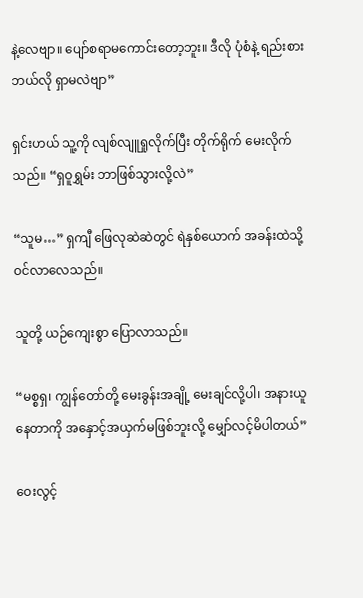နဲ့လေဗျာ။ ပျော်စရာမကောင်းတော့ဘူး။ ဒီလို ပုံစံနဲ့ ရည်းစားဘယ်လို ရှာမလဲဗျာ”

ရှင်းဟယ် သူ့ကို လျစ်လျူရှုလိုက်ပြီး တိုက်ရိုက် မေးလိုက်သည်။ “ရှဝူရွှမ်း ဘာဖြစ်သွားလို့လဲ”

“သူမ…” ရှကျီ ဖြေလုဆဲဆဲတွင် ရဲနှစ်ယောက် အခန်းထဲသို့ ဝင်လာလေသည်။

သူတို့ ယဉ်ကျေးစွာ ပြောလာသည်။

“မစ္စရှ၊ ကျွန်တော်တို့ မေးခွန်းအချို့ မေးချင်လို့ပါ၊ အနားယူနေတာကို အနှောင့်အယှက်မဖြစ်ဘူးလို့ မျှော်လင့်မိပါတယ်”

ဝေးလွင့်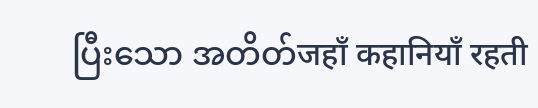ပြီးသော အတိတ်जहाँ कहानियाँ रहती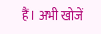हैं। अभी खोजें